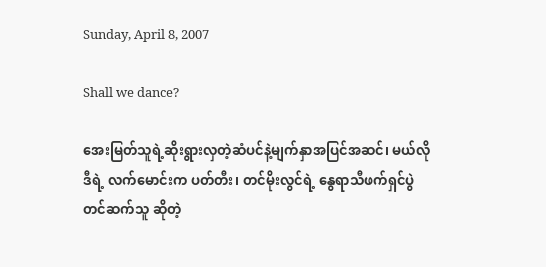Sunday, April 8, 2007

Shall we dance?

အေးမြတ်သူရဲ့ဆိုးရွားလှတဲ့ဆံပင်နဲ့မျက်နှာအပြင်အဆင်၊ မယ်လိုဒီရဲ့ လက်မောင်းက ပတ်တီး၊ တင်မိုးလွင်ရဲ့ နွေရာသီဖက်ရှင်ပွဲတင်ဆက်သူ ဆိုတဲ့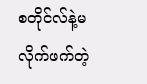စတိုင်လ်နဲ့မလိုက်ဖက်တဲ့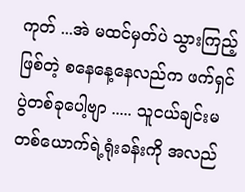ကုတ် ...အဲ မထင်မှတ်ပဲ သွားကြည့်ဖြစ်တဲ့ စနေနေ့နေလည်က ဖက်ရှင်ပွဲတစ်ခုပေါ့ဗျာ ..... သူငယ်ချင်းမတစ်ယောက်ရဲ့ရုံးခန်းကို အလည်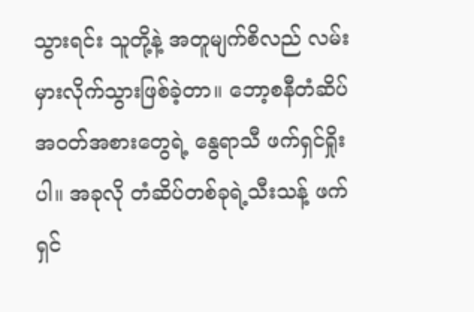သွားရင်း သူတို့နဲ့ အတူမျက်စိလည် လမ်းမှားလိုက်သွားဖြစ်ခဲ့တာ။ ဘော့စနီတံဆိပ်အဝတ်အစားတွေရဲ့ နွေရာသီ ဖက်ရှင်ရှိုးပါ။ အခုလို တံဆိပ်တစ်ခုရဲ့သီးသန့် ဖက်ရှင်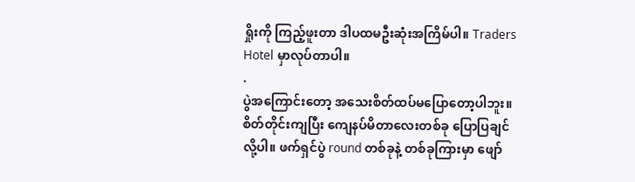ရှိုးကို ကြည့်ဖူးတာ ဒါပထမဦးဆုံးအကြိမ်ပါ။ Traders Hotel မှာလုပ်တာပါ။
.
ပွဲအကြောင်းတော့ အသေးစိတ်ထပ်မပြောတော့ပါဘူး။ စိတ်တိုင်းကျပြီး ကျေနပ်မိတာလေးတစ်ခု ပြောပြချင်လို့ပါ။ ဖက်ရှင်ပွဲ round တစ်ခုနဲ့ တစ်ခုကြားမှာ ဖျော်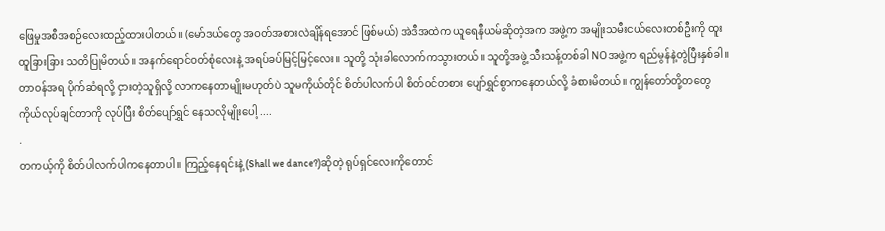ဖြေမှုအစီအစဉ်လေးထည့်ထားပါတယ်။ (မော်ဒယ်တွေ အဝတ်အစားလဲချိန်ရအောင် ဖြစ်မယ်) အဲဒီအထဲက ယူရေနီယမ်ဆိုတဲ့အက အဖွဲ့က အမျိုးသမီးငယ်လေးတစ်ဦးကို ထူးထူခြားခြား သတိပြုမိတယ်။ အနက်ရောင်ဝတ်စုံလေးနဲ့ အရပ်ခပ်မြင့်မြင့်လေး။ သူတို့ သုံးခါလောက်ကသွားတယ်။ သူတို့အဖွဲ့ သီးသန့်တစ်ခါ NOအဖွဲ့က ရည်မွန်နဲ့တွဲပြီးနှစ်ခါ။ တာဝန်အရ ပိုက်ဆံရလို့ ငှားတဲ့သူရှိလို့ လာကနေတာမျိုးမဟုတ်ပဲ သူမကိုယ်တိုင် စိတ်ပါလက်ပါ စိတ်ဝင်တစား ပျော်ရွှင်စွာကနေတယ်လို့ ခံစားမိတယ်။ ကျွန်တော်တို့တတွေ ကိုယ်လုပ်ချင်တာကို လုပ်ပြီး စိတ်ပျော်ရွှင် နေသလိုမျိုးပေါ့ ....
.
တကယ့်ကို စိတ်ပါလက်ပါကနေတာပါ။ ကြည့်နေရင်းနဲ့ (Shall we dance?)ဆိုတဲ့ ရုပ်ရှင်လေးကိုတောင်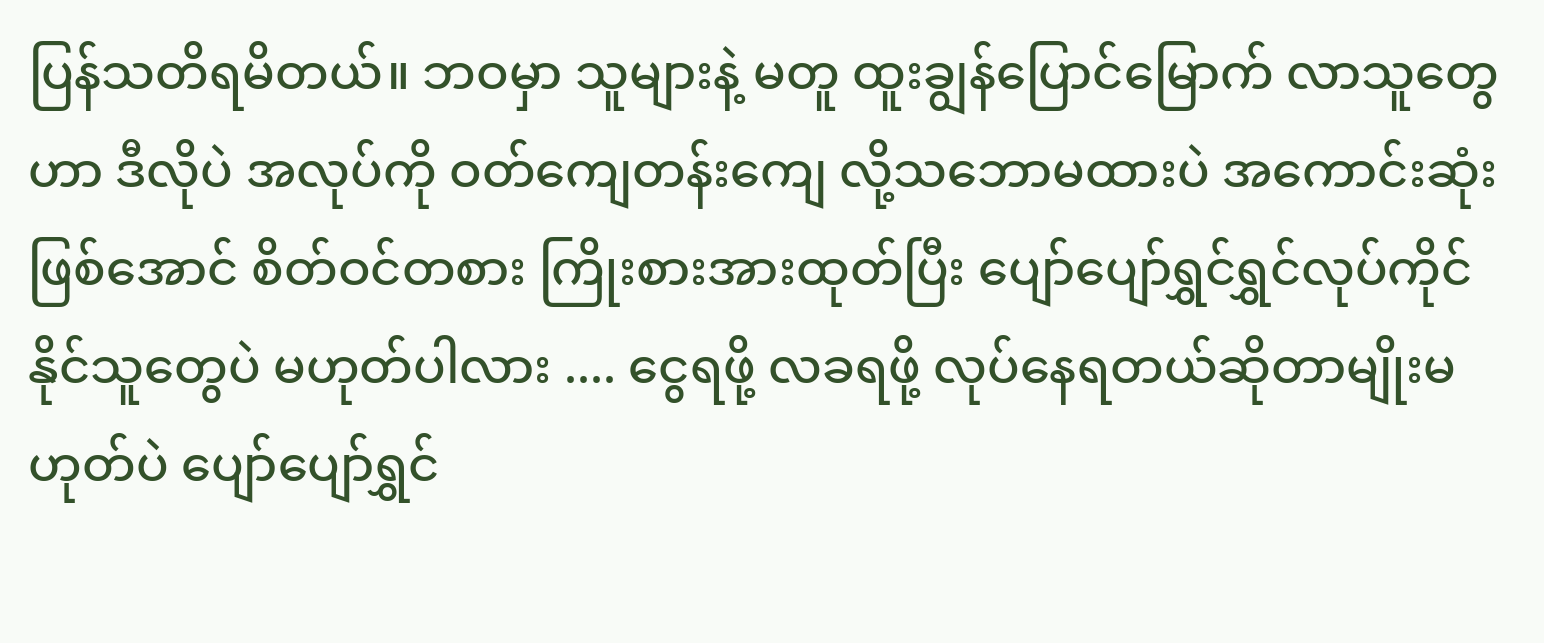ပြန်သတိရမိတယ်။ ဘဝမှာ သူများနဲ့ မတူ ထူးချွန်ပြောင်မြောက် လာသူတွေဟာ ဒီလိုပဲ အလုပ်ကို ဝတ်ကျေတန်းကျေ လို့သဘောမထားပဲ အကောင်းဆုံးဖြစ်အောင် စိတ်ဝင်တစား ကြိုးစားအားထုတ်ပြီး ပျော်ပျော်ရွှင်ရွှင်လုပ်ကိုင်နိုင်သူတွေပဲ မဟုတ်ပါလား .... ငွေရဖို့ လခရဖို့ လုပ်နေရတယ်ဆိုတာမျိုးမဟုတ်ပဲ ပျော်ပျော်ရွှင်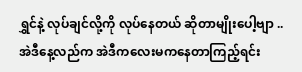ရွှင်နဲ့ လုပ်ချင်လို့ကို လုပ်နေတယ် ဆိုတာမျိုးပေါ့ဗျာ .. အဲဒီနေ့လည်က အဲဒီကလေးမကနေတာကြည့်ရင်း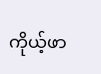ကိုယ့်ဖာ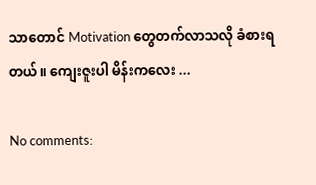သာတောင် Motivation တွေတက်လာသလို ခံစားရတယ်။ ကျေးဇူးပါ မိန်းကလေး ...

No comments: